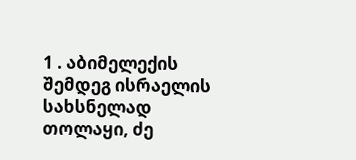1 . აბიმელექის შემდეგ ისრაელის სახსნელად თოლაყი, ძე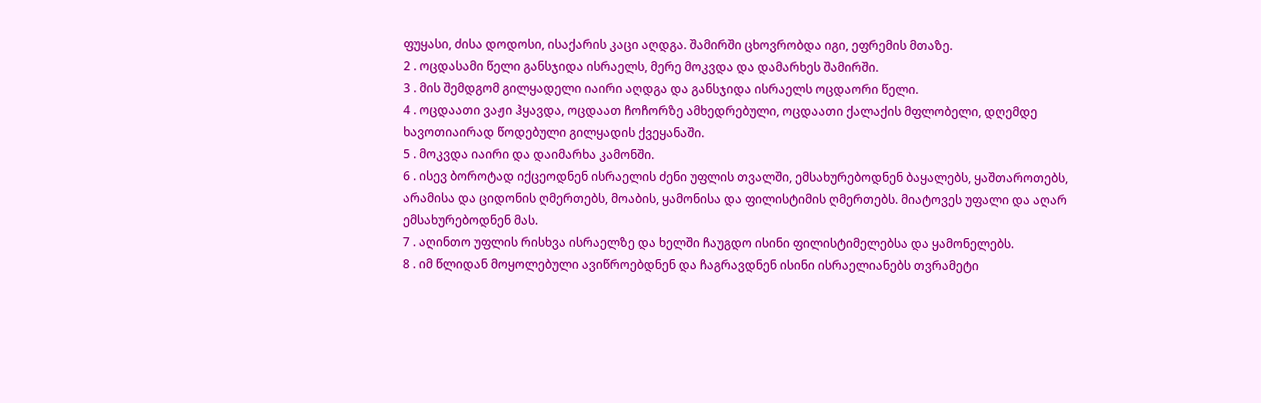ფუყასი, ძისა დოდოსი, ისაქარის კაცი აღდგა. შამირში ცხოვრობდა იგი, ეფრემის მთაზე.
2 . ოცდასამი წელი განსჯიდა ისრაელს, მერე მოკვდა და დამარხეს შამირში.
3 . მის შემდგომ გილყადელი იაირი აღდგა და განსჯიდა ისრაელს ოცდაორი წელი.
4 . ოცდაათი ვაჟი ჰყავდა, ოცდაათ ჩოჩორზე ამხედრებული, ოცდაათი ქალაქის მფლობელი, დღემდე ხავოთიაირად წოდებული გილყადის ქვეყანაში.
5 . მოკვდა იაირი და დაიმარხა კამონში.
6 . ისევ ბოროტად იქცეოდნენ ისრაელის ძენი უფლის თვალში, ემსახურებოდნენ ბაყალებს, ყაშთაროთებს, არამისა და ციდონის ღმერთებს, მოაბის, ყამონისა და ფილისტიმის ღმერთებს. მიატოვეს უფალი და აღარ ემსახურებოდნენ მას.
7 . აღინთო უფლის რისხვა ისრაელზე და ხელში ჩაუგდო ისინი ფილისტიმელებსა და ყამონელებს.
8 . იმ წლიდან მოყოლებული ავიწროებდნენ და ჩაგრავდნენ ისინი ისრაელიანებს თვრამეტი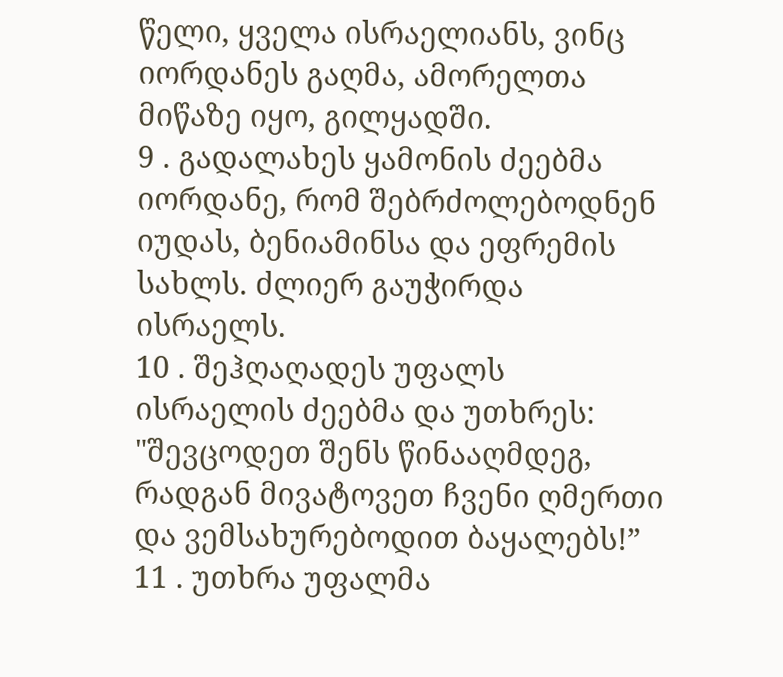წელი, ყველა ისრაელიანს, ვინც იორდანეს გაღმა, ამორელთა მიწაზე იყო, გილყადში.
9 . გადალახეს ყამონის ძეებმა იორდანე, რომ შებრძოლებოდნენ იუდას, ბენიამინსა და ეფრემის სახლს. ძლიერ გაუჭირდა ისრაელს.
10 . შეჰღაღადეს უფალს ისრაელის ძეებმა და უთხრეს: "შევცოდეთ შენს წინააღმდეგ, რადგან მივატოვეთ ჩვენი ღმერთი და ვემსახურებოდით ბაყალებს!”
11 . უთხრა უფალმა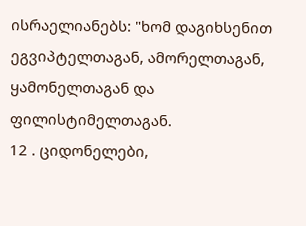ისრაელიანებს: "ხომ დაგიხსენით ეგვიპტელთაგან, ამორელთაგან, ყამონელთაგან და ფილისტიმელთაგან.
12 . ციდონელები,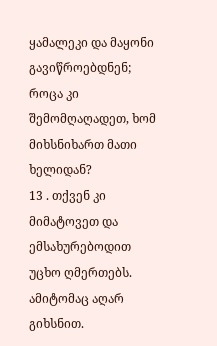ყამალეკი და მაყონი გავიწროებდნენ; როცა კი შემომღაღადეთ, ხომ მიხსნიხართ მათი ხელიდან?
13 . თქვენ კი მიმატოვეთ და ემსახურებოდით უცხო ღმერთებს. ამიტომაც აღარ გიხსნით.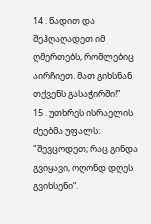14 . წადით და შეჰღაღადეთ იმ ღმერთებს, რომლებიც აირჩიეთ. მათ გიხსნან თქვენს გასაჭირში!”
15 . უთხრეს ისრაელის ძეებმა უფალს: "შევცოდეთ; რაც გინდა გვიყავი, ოღონდ დღეს გვიხსენი”.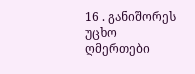16 . განიშორეს უცხო ღმერთები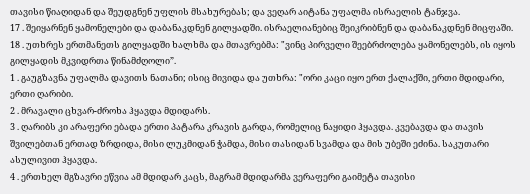თავისი წიაღიდან და შეუდგნენ უფლის მსახურებას; და ვეღარ აიტანა უფალმა ისრაელის ტანჯვა.
17 . შეიყარნენ ყამონელები და დაბანაკდნენ გილყადში. ისრაელიანებიც შეიკრიბნენ და დაბანაკდნენ მიცფაში.
18 . უთხრეს ერთმანეთს გილყადში ხალხმა და მთავრებმა: "ვინც პირველი შეებრძოლება ყამონელებს, ის იყოს გილყადის მკვიდრთა წინამძღოლი”.
1 . გაუგზავნა უფალმა დავითს ნათანი; ისიც მივიდა და უთხრა: "ორი კაცი იყო ერთ ქალაქში, ერთი მდიდარი, ერთი ღარიბი.
2 . მრავალი ცხვარ-ძროხა ჰყავდა მდიდარს.
3 . ღარიბს კი არაფერი ებადა ერთი პატარა კრავის გარდა, რომელიც ნაყიდი ჰყავდა. კვებავდა და თავის შვილებთან ერთად ზრდიდა, მისი ლუკმიდან ჭამდა, მისი თასიდან სვამდა და მის უბეში ეძინა. საკუთარი ასულივით ჰყავდა.
4 . ერთხელ მგზავრი ეწვია ამ მდიდარ კაცს, მაგრამ მდიდარმა ვერაფერი გაიმეტა თავისი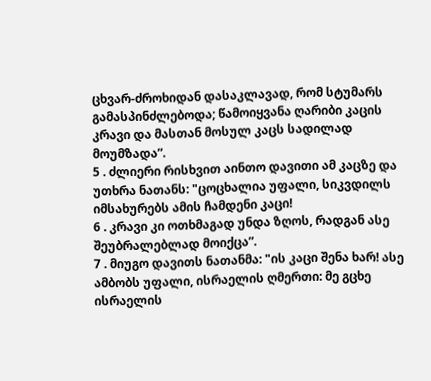ცხვარ-ძროხიდან დასაკლავად, რომ სტუმარს გამასპინძლებოდა; წამოიყვანა ღარიბი კაცის კრავი და მასთან მოსულ კაცს სადილად მოუმზადა”.
5 . ძლიერი რისხვით აინთო დავითი ამ კაცზე და უთხრა ნათანს: "ცოცხალია უფალი, სიკვდილს იმსახურებს ამის ჩამდენი კაცი!
6 . კრავი კი ოთხმაგად უნდა ზღოს, რადგან ასე შეუბრალებლად მოიქცა”.
7 . მიუგო დავითს ნათანმა: "ის კაცი შენა ხარ! ასე ამბობს უფალი, ისრაელის ღმერთი: მე გცხე ისრაელის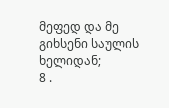მეფედ და მე გიხსენი საულის ხელიდან;
8 .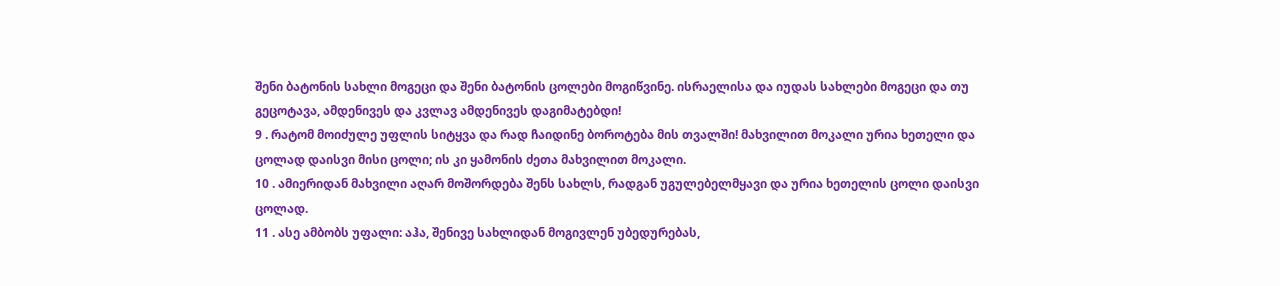შენი ბატონის სახლი მოგეცი და შენი ბატონის ცოლები მოგიწვინე. ისრაელისა და იუდას სახლები მოგეცი და თუ გეცოტავა, ამდენივეს და კვლავ ამდენივეს დაგიმატებდი!
9 . რატომ მოიძულე უფლის სიტყვა და რად ჩაიდინე ბოროტება მის თვალში! მახვილით მოკალი ურია ხეთელი და ცოლად დაისვი მისი ცოლი; ის კი ყამონის ძეთა მახვილით მოკალი.
10 . ამიერიდან მახვილი აღარ მოშორდება შენს სახლს, რადგან უგულებელმყავი და ურია ხეთელის ცოლი დაისვი ცოლად.
11 . ასე ამბობს უფალი: აჰა, შენივე სახლიდან მოგივლენ უბედურებას,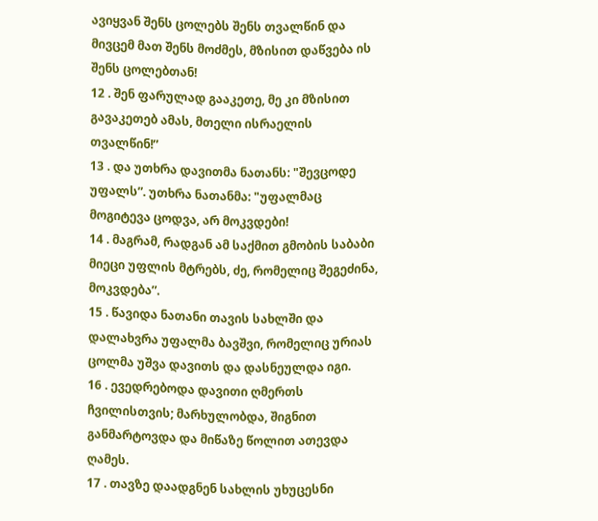ავიყვან შენს ცოლებს შენს თვალწინ და მივცემ მათ შენს მოძმეს, მზისით დაწვება ის შენს ცოლებთან!
12 . შენ ფარულად გააკეთე, მე კი მზისით გავაკეთებ ამას, მთელი ისრაელის თვალწინ!”
13 . და უთხრა დავითმა ნათანს: "შევცოდე უფალს”. უთხრა ნათანმა: "უფალმაც მოგიტევა ცოდვა, არ მოკვდები!
14 . მაგრამ, რადგან ამ საქმით გმობის საბაბი მიეცი უფლის მტრებს, ძე, რომელიც შეგეძინა, მოკვდება”.
15 . წავიდა ნათანი თავის სახლში და დალახვრა უფალმა ბავშვი, რომელიც ურიას ცოლმა უშვა დავითს და დასნეულდა იგი.
16 . ევედრებოდა დავითი ღმერთს ჩვილისთვის; მარხულობდა, შიგნით განმარტოვდა და მიწაზე წოლით ათევდა ღამეს.
17 . თავზე დაადგნენ სახლის უხუცესნი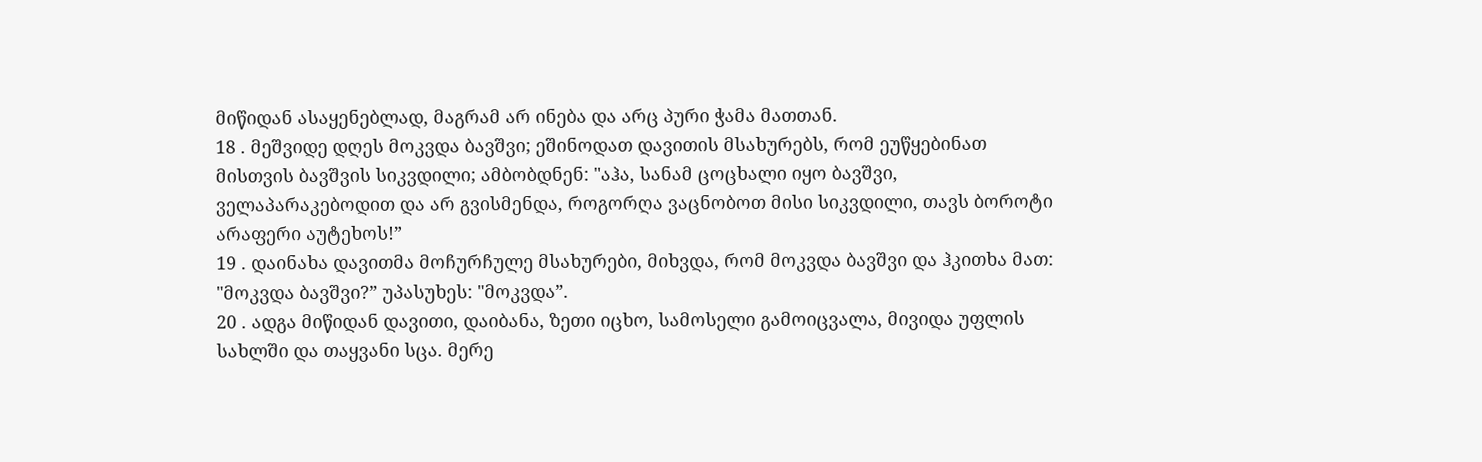მიწიდან ასაყენებლად, მაგრამ არ ინება და არც პური ჭამა მათთან.
18 . მეშვიდე დღეს მოკვდა ბავშვი; ეშინოდათ დავითის მსახურებს, რომ ეუწყებინათ მისთვის ბავშვის სიკვდილი; ამბობდნენ: "აჰა, სანამ ცოცხალი იყო ბავშვი, ველაპარაკებოდით და არ გვისმენდა, როგორღა ვაცნობოთ მისი სიკვდილი, თავს ბოროტი არაფერი აუტეხოს!”
19 . დაინახა დავითმა მოჩურჩულე მსახურები, მიხვდა, რომ მოკვდა ბავშვი და ჰკითხა მათ: "მოკვდა ბავშვი?” უპასუხეს: "მოკვდა”.
20 . ადგა მიწიდან დავითი, დაიბანა, ზეთი იცხო, სამოსელი გამოიცვალა, მივიდა უფლის სახლში და თაყვანი სცა. მერე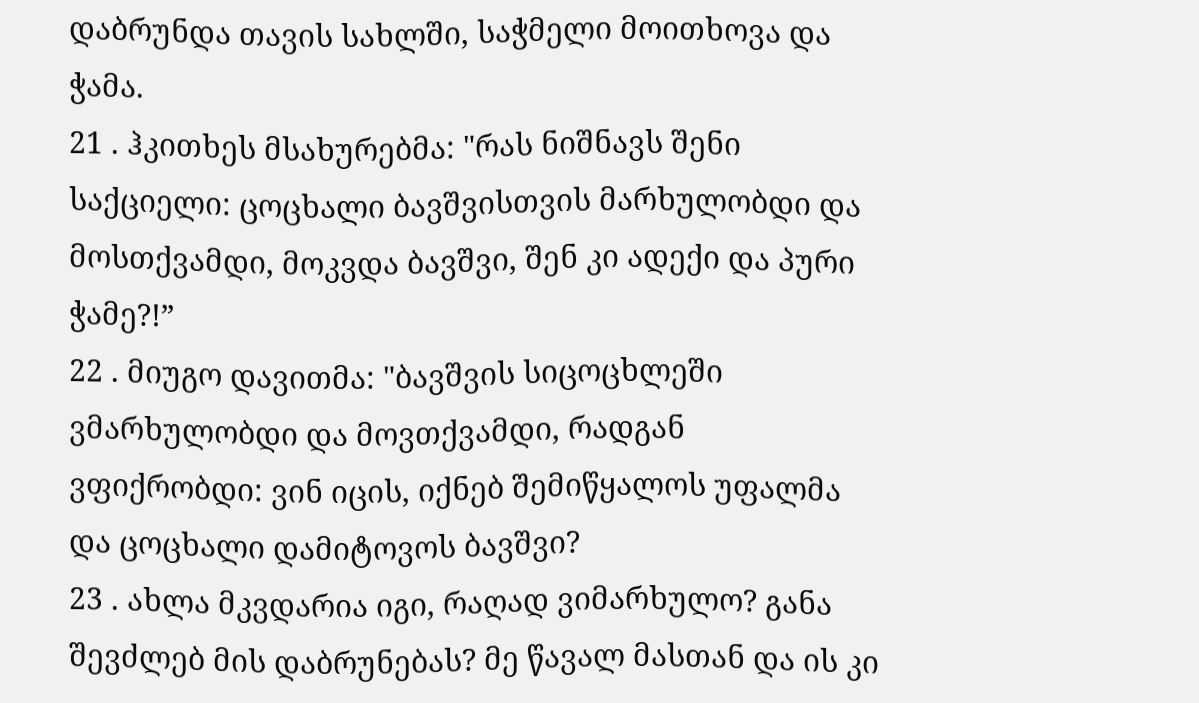დაბრუნდა თავის სახლში, საჭმელი მოითხოვა და ჭამა.
21 . ჰკითხეს მსახურებმა: "რას ნიშნავს შენი საქციელი: ცოცხალი ბავშვისთვის მარხულობდი და მოსთქვამდი, მოკვდა ბავშვი, შენ კი ადექი და პური ჭამე?!”
22 . მიუგო დავითმა: "ბავშვის სიცოცხლეში ვმარხულობდი და მოვთქვამდი, რადგან ვფიქრობდი: ვინ იცის, იქნებ შემიწყალოს უფალმა და ცოცხალი დამიტოვოს ბავშვი?
23 . ახლა მკვდარია იგი, რაღად ვიმარხულო? განა შევძლებ მის დაბრუნებას? მე წავალ მასთან და ის კი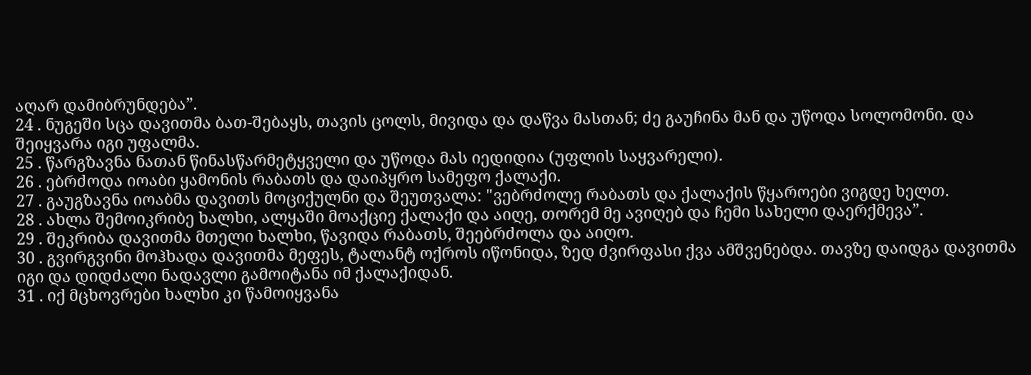აღარ დამიბრუნდება”.
24 . ნუგეში სცა დავითმა ბათ-შებაყს, თავის ცოლს, მივიდა და დაწვა მასთან; ძე გაუჩინა მან და უწოდა სოლომონი. და შეიყვარა იგი უფალმა.
25 . წარგზავნა ნათან წინასწარმეტყველი და უწოდა მას იედიდია (უფლის საყვარელი).
26 . ებრძოდა იოაბი ყამონის რაბათს და დაიპყრო სამეფო ქალაქი.
27 . გაუგზავნა იოაბმა დავითს მოციქულნი და შეუთვალა: "ვებრძოლე რაბათს და ქალაქის წყაროები ვიგდე ხელთ.
28 . ახლა შემოიკრიბე ხალხი, ალყაში მოაქციე ქალაქი და აიღე, თორემ მე ავიღებ და ჩემი სახელი დაერქმევა”.
29 . შეკრიბა დავითმა მთელი ხალხი, წავიდა რაბათს, შეებრძოლა და აიღო.
30 . გვირგვინი მოჰხადა დავითმა მეფეს, ტალანტ ოქროს იწონიდა, ზედ ძვირფასი ქვა ამშვენებდა. თავზე დაიდგა დავითმა იგი და დიდძალი ნადავლი გამოიტანა იმ ქალაქიდან.
31 . იქ მცხოვრები ხალხი კი წამოიყვანა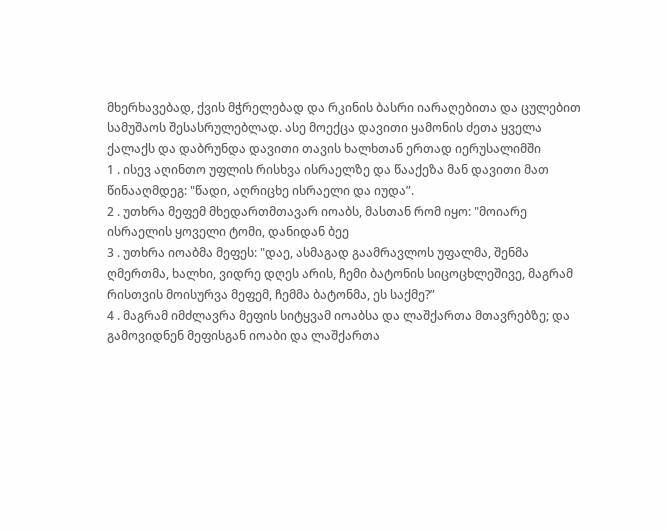მხერხავებად, ქვის მჭრელებად და რკინის ბასრი იარაღებითა და ცულებით სამუშაოს შესასრულებლად. ასე მოექცა დავითი ყამონის ძეთა ყველა ქალაქს და დაბრუნდა დავითი თავის ხალხთან ერთად იერუსალიმში
1 . ისევ აღინთო უფლის რისხვა ისრაელზე და წააქეზა მან დავითი მათ წინააღმდეგ: "წადი, აღრიცხე ისრაელი და იუდა”.
2 . უთხრა მეფემ მხედართმთავარ იოაბს, მასთან რომ იყო: "მოიარე ისრაელის ყოველი ტომი, დანიდან ბეე
3 . უთხრა იოაბმა მეფეს: "დაე, ასმაგად გაამრავლოს უფალმა, შენმა ღმერთმა, ხალხი, ვიდრე დღეს არის, ჩემი ბატონის სიცოცხლეშივე, მაგრამ რისთვის მოისურვა მეფემ, ჩემმა ბატონმა, ეს საქმე?”
4 . მაგრამ იმძლავრა მეფის სიტყვამ იოაბსა და ლაშქართა მთავრებზე; და გამოვიდნენ მეფისგან იოაბი და ლაშქართა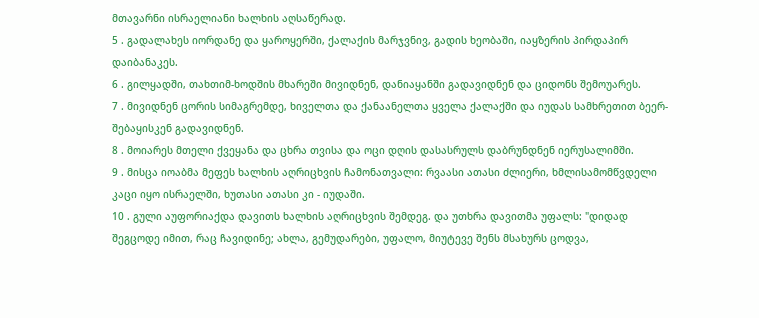მთავარნი ისრაელიანი ხალხის აღსაწერად.
5 . გადალახეს იორდანე და ყაროყერში, ქალაქის მარჯვნივ, გადის ხეობაში, იაყზერის პირდაპირ დაიბანაკეს.
6 . გილყადში, თახთიმ-ხოდშის მხარეში მივიდნენ, დანიაყანში გადავიდნენ და ციდონს შემოუარეს.
7 . მივიდნენ ცორის სიმაგრემდე, ხიველთა და ქანაანელთა ყველა ქალაქში და იუდას სამხრეთით ბეერ-შებაყისკენ გადავიდნენ.
8 . მოიარეს მთელი ქვეყანა და ცხრა თვისა და ოცი დღის დასასრულს დაბრუნდნენ იერუსალიმში.
9 . მისცა იოაბმა მეფეს ხალხის აღრიცხვის ჩამონათვალი: რვაასი ათასი ძლიერი, ხმლისამომწვდელი კაცი იყო ისრაელში, ხუთასი ათასი კი - იუდაში.
10 . გული აუფორიაქდა დავითს ხალხის აღრიცხვის შემდეგ. და უთხრა დავითმა უფალს: "დიდად შეგცოდე იმით, რაც ჩავიდინე; ახლა, გემუდარები, უფალო, მიუტევე შენს მსახურს ცოდვა,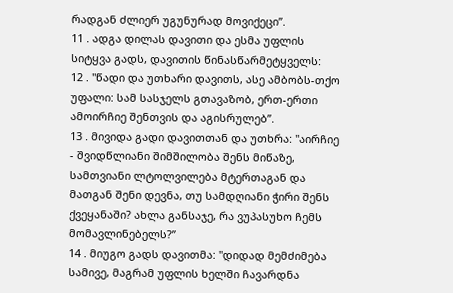რადგან ძლიერ უგუნურად მოვიქეცი”.
11 . ადგა დილას დავითი და ესმა უფლის სიტყვა გადს, დავითის წინასწარმეტყველს:
12 . "წადი და უთხარი დავითს, ასე ამბობს-თქო უფალი: სამ სასჯელს გთავაზობ, ერთ-ერთი ამოირჩიე შენთვის და აგისრულებ”.
13 . მივიდა გადი დავითთან და უთხრა: "აირჩიე - შვიდწლიანი შიმშილობა შენს მიწაზე, სამთვიანი ლტოლვილება მტერთაგან და მათგან შენი დევნა, თუ სამდღიანი ჭირი შენს ქვეყანაში? ახლა განსაჯე, რა ვუპასუხო ჩემს მომავლინებელს?”
14 . მიუგო გადს დავითმა: "დიდად მემძიმება სამივე, მაგრამ უფლის ხელში ჩავარდნა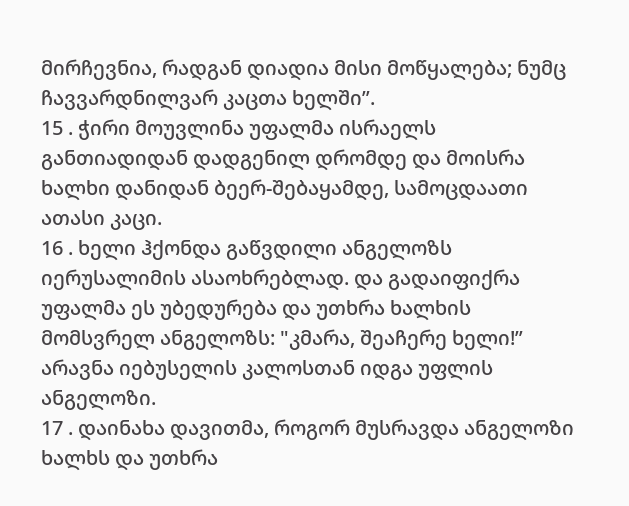მირჩევნია, რადგან დიადია მისი მოწყალება; ნუმც ჩავვარდნილვარ კაცთა ხელში”.
15 . ჭირი მოუვლინა უფალმა ისრაელს განთიადიდან დადგენილ დრომდე და მოისრა ხალხი დანიდან ბეერ-შებაყამდე, სამოცდაათი ათასი კაცი.
16 . ხელი ჰქონდა გაწვდილი ანგელოზს იერუსალიმის ასაოხრებლად. და გადაიფიქრა უფალმა ეს უბედურება და უთხრა ხალხის მომსვრელ ანგელოზს: "კმარა, შეაჩერე ხელი!” არავნა იებუსელის კალოსთან იდგა უფლის ანგელოზი.
17 . დაინახა დავითმა, როგორ მუსრავდა ანგელოზი ხალხს და უთხრა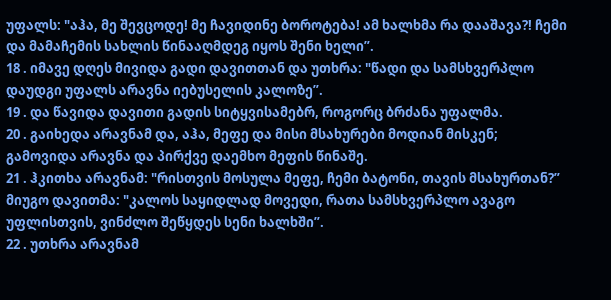უფალს: "აჰა, მე შევცოდე! მე ჩავიდინე ბოროტება! ამ ხალხმა რა დააშავა?! ჩემი და მამაჩემის სახლის წინააღმდეგ იყოს შენი ხელი”.
18 . იმავე დღეს მივიდა გადი დავითთან და უთხრა: "წადი და სამსხვერპლო დაუდგი უფალს არავნა იებუსელის კალოზე”.
19 . და წავიდა დავითი გადის სიტყვისამებრ, როგორც ბრძანა უფალმა.
20 . გაიხედა არავნამ და, აჰა, მეფე და მისი მსახურები მოდიან მისკენ; გამოვიდა არავნა და პირქვე დაემხო მეფის წინაშე.
21 . ჰკითხა არავნამ: "რისთვის მოსულა მეფე, ჩემი ბატონი, თავის მსახურთან?” მიუგო დავითმა: "კალოს საყიდლად მოვედი, რათა სამსხვერპლო ავაგო უფლისთვის, ვინძლო შეწყდეს სენი ხალხში”.
22 . უთხრა არავნამ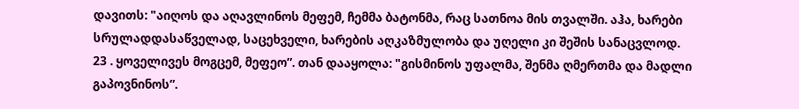დავითს: "აიღოს და აღავლინოს მეფემ, ჩემმა ბატონმა, რაც სათნოა მის თვალში. აჰა, ხარები სრულადდასაწველად, საცეხველი, ხარების აღკაზმულობა და უღელი კი შეშის სანაცვლოდ.
23 . ყოველივეს მოგცემ, მეფეო”. თან დააყოლა: "გისმინოს უფალმა, შენმა ღმერთმა და მადლი გაპოვნინოს”.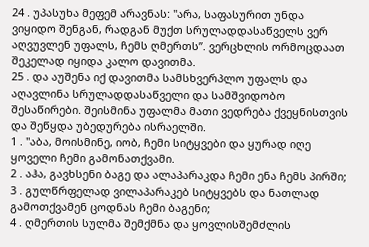24 . უპასუხა მეფემ არავნას: "არა, საფასურით უნდა ვიყიდო შენგან, რადგან მუქთ სრულადდასაწველს ვერ აღვუვლენ უფალს, ჩემს ღმერთს”. ვერცხლის ორმოცდაათ შეკელად იყიდა კალო დავითმა.
25 . და აუშენა იქ დავითმა სამსხვერპლო უფალს და აღავლინა სრულადდასაწველი და სამშვიდობო შესაწირები. შეისმინა უფალმა მათი ვედრება ქვეყნისთვის და შეწყდა უბედურება ისრაელში.
1 . "აბა, მოისმინე, იობ, ჩემი სიტყვები და ყურად იღე ყოველი ჩემი გამონათქვამი.
2 . აჰა, გავხსენი ბაგე და ალაპარაკდა ჩემი ენა ჩემს პირში;
3 . გულწრფელად ვილაპარაკებ სიტყვებს და ნათლად გამოთქვამენ ცოდნას ჩემი ბაგენი;
4 . ღმერთის სულმა შემქმნა და ყოვლისშემძლის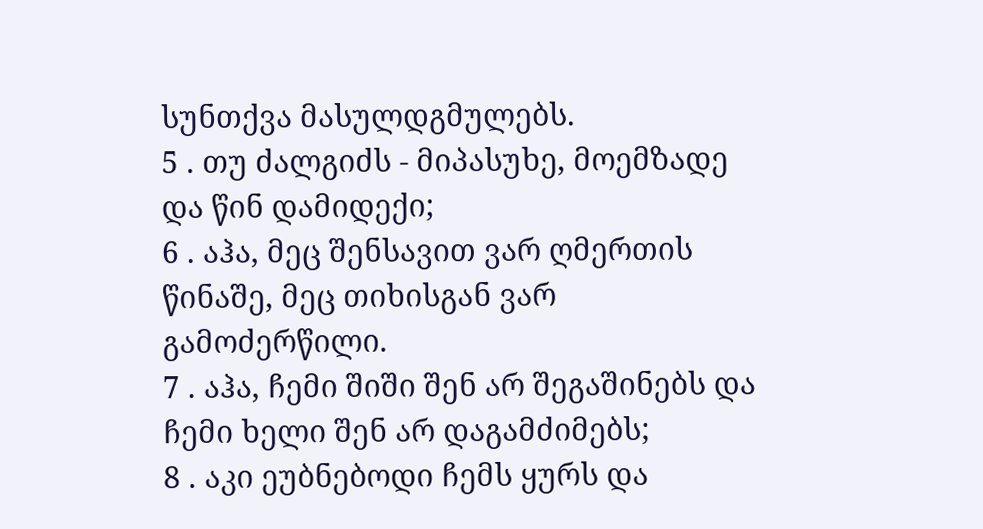სუნთქვა მასულდგმულებს.
5 . თუ ძალგიძს - მიპასუხე, მოემზადე და წინ დამიდექი;
6 . აჰა, მეც შენსავით ვარ ღმერთის წინაშე, მეც თიხისგან ვარ გამოძერწილი.
7 . აჰა, ჩემი შიში შენ არ შეგაშინებს და ჩემი ხელი შენ არ დაგამძიმებს;
8 . აკი ეუბნებოდი ჩემს ყურს და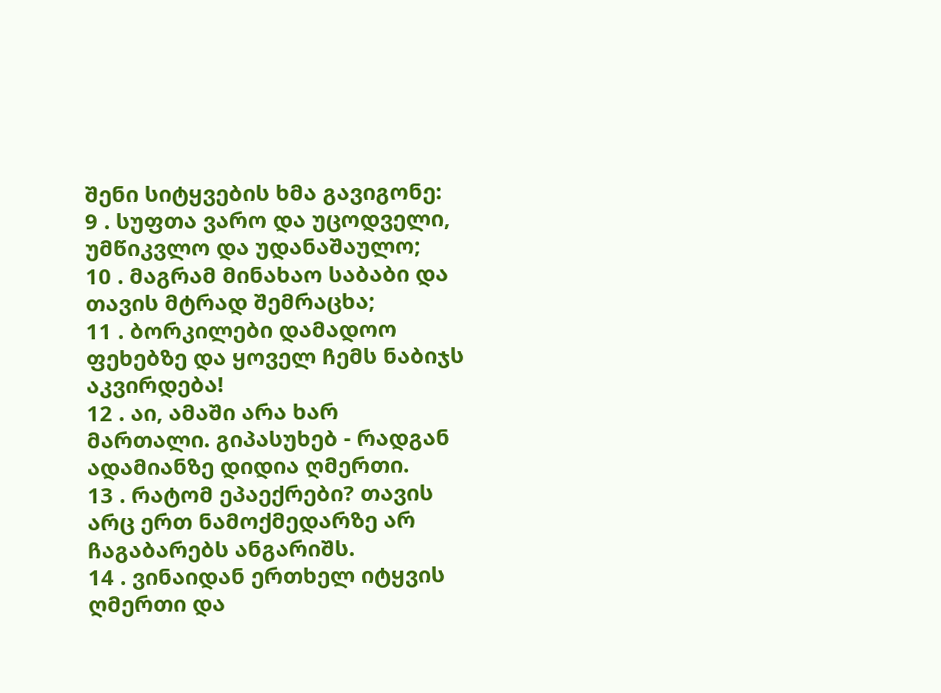შენი სიტყვების ხმა გავიგონე:
9 . სუფთა ვარო და უცოდველი, უმწიკვლო და უდანაშაულო;
10 . მაგრამ მინახაო საბაბი და თავის მტრად შემრაცხა;
11 . ბორკილები დამადოო ფეხებზე და ყოველ ჩემს ნაბიჯს აკვირდება!
12 . აი, ამაში არა ხარ მართალი. გიპასუხებ - რადგან ადამიანზე დიდია ღმერთი.
13 . რატომ ეპაექრები? თავის არც ერთ ნამოქმედარზე არ ჩაგაბარებს ანგარიშს.
14 . ვინაიდან ერთხელ იტყვის ღმერთი და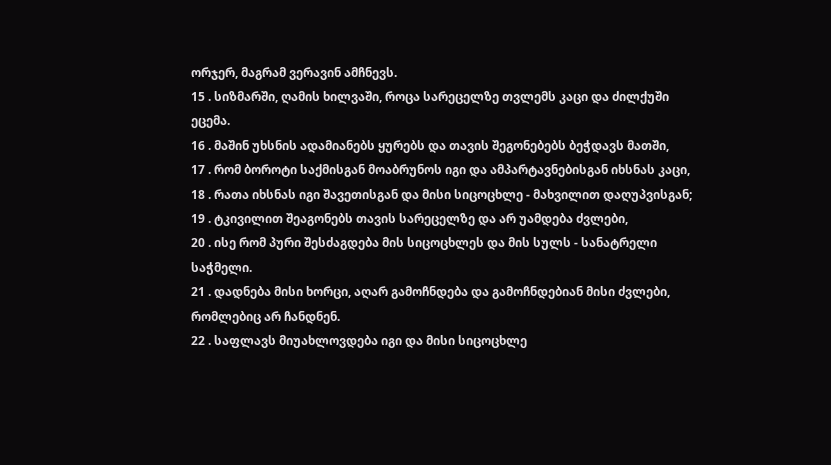ორჯერ, მაგრამ ვერავინ ამჩნევს.
15 . სიზმარში, ღამის ხილვაში, როცა სარეცელზე თვლემს კაცი და ძილქუში ეცემა.
16 . მაშინ უხსნის ადამიანებს ყურებს და თავის შეგონებებს ბეჭდავს მათში,
17 . რომ ბოროტი საქმისგან მოაბრუნოს იგი და ამპარტავნებისგან იხსნას კაცი,
18 . რათა იხსნას იგი შავეთისგან და მისი სიცოცხლე - მახვილით დაღუპვისგან;
19 . ტკივილით შეაგონებს თავის სარეცელზე და არ უამდება ძვლები,
20 . ისე რომ პური შესძაგდება მის სიცოცხლეს და მის სულს - სანატრელი საჭმელი.
21 . დადნება მისი ხორცი, აღარ გამოჩნდება და გამოჩნდებიან მისი ძვლები, რომლებიც არ ჩანდნენ.
22 . საფლავს მიუახლოვდება იგი და მისი სიცოცხლე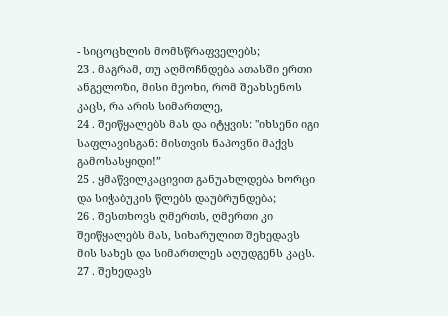- სიცოცხლის მომსწრაფველებს;
23 . მაგრამ, თუ აღმოჩნდება ათასში ერთი ანგელოზი, მისი მეოხი, რომ შეახსენოს კაცს, რა არის სიმართლე,
24 . შეიწყალებს მას და იტყვის: "იხსენი იგი საფლავისგან: მისთვის ნაპოვნი მაქვს გამოსასყიდი!”
25 . ყმაწვილკაცივით განუახლდება ხორცი და სიჭაბუკის წლებს დაუბრუნდება;
26 . შესთხოვს ღმერთს, ღმერთი კი შეიწყალებს მას, სიხარულით შეხედავს მის სახეს და სიმართლეს აღუდგენს კაცს.
27 . შეხედავს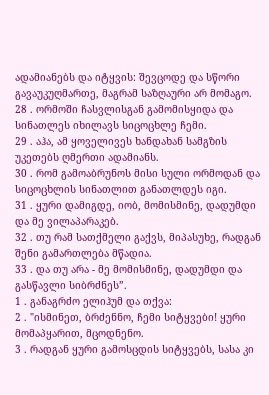ადამიანებს და იტყვის: შევცოდე და სწორი გავაუკუღმართე, მაგრამ საზღაური არ მომაგო.
28 . ორმოში ჩასვლისგან გამომისყიდა და სინათლეს იხილავს სიცოცხლე ჩემი.
29 . აჰა, ამ ყოველივეს ხანდახან სამგზის უკეთებს ღმერთი ადამიანს.
30 . რომ გამოაბრუნოს მისი სული ორმოდან და სიცოცხლის სინათლით განათლდეს იგი.
31 . ყური დამიგდე, იობ, მომისმინე, დადუმდი და მე ვილაპარაკებ.
32 . თუ რამ სათქმელი გაქვს, მიპასუხე, რადგან შენი გამართლება მწადია.
33 . და თუ არა - მე მომისმინე, დადუმდი და გასწავლი სიბრძნეს”.
1 . განაგრძო ელიჰუმ და თქვა:
2 . "ისმინეთ, ბრძენნო, ჩემი სიტყვები! ყური მომაპყარით, მცოდნენო.
3 . რადგან ყური გამოსცდის სიტყვებს, სასა კი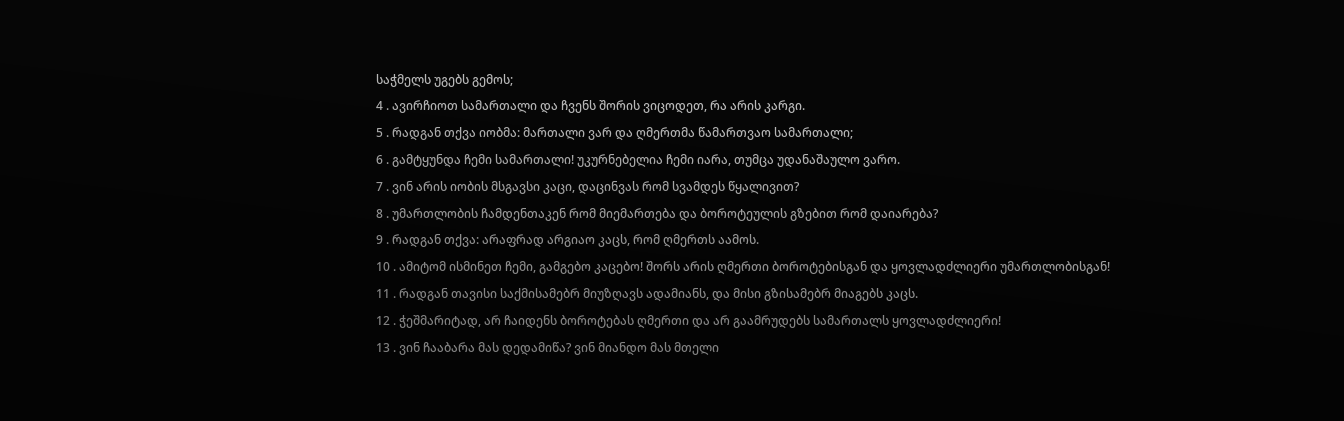საჭმელს უგებს გემოს;
4 . ავირჩიოთ სამართალი და ჩვენს შორის ვიცოდეთ, რა არის კარგი.
5 . რადგან თქვა იობმა: მართალი ვარ და ღმერთმა წამართვაო სამართალი;
6 . გამტყუნდა ჩემი სამართალი! უკურნებელია ჩემი იარა, თუმცა უდანაშაულო ვარო.
7 . ვინ არის იობის მსგავსი კაცი, დაცინვას რომ სვამდეს წყალივით?
8 . უმართლობის ჩამდენთაკენ რომ მიემართება და ბოროტეულის გზებით რომ დაიარება?
9 . რადგან თქვა: არაფრად არგიაო კაცს, რომ ღმერთს აამოს.
10 . ამიტომ ისმინეთ ჩემი, გამგებო კაცებო! შორს არის ღმერთი ბოროტებისგან და ყოვლადძლიერი უმართლობისგან!
11 . რადგან თავისი საქმისამებრ მიუზღავს ადამიანს, და მისი გზისამებრ მიაგებს კაცს.
12 . ჭეშმარიტად, არ ჩაიდენს ბოროტებას ღმერთი და არ გაამრუდებს სამართალს ყოვლადძლიერი!
13 . ვინ ჩააბარა მას დედამიწა? ვინ მიანდო მას მთელი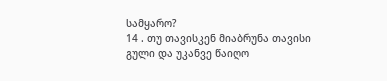სამყარო?
14 . თუ თავისკენ მიაბრუნა თავისი გული და უკანვე წაიღო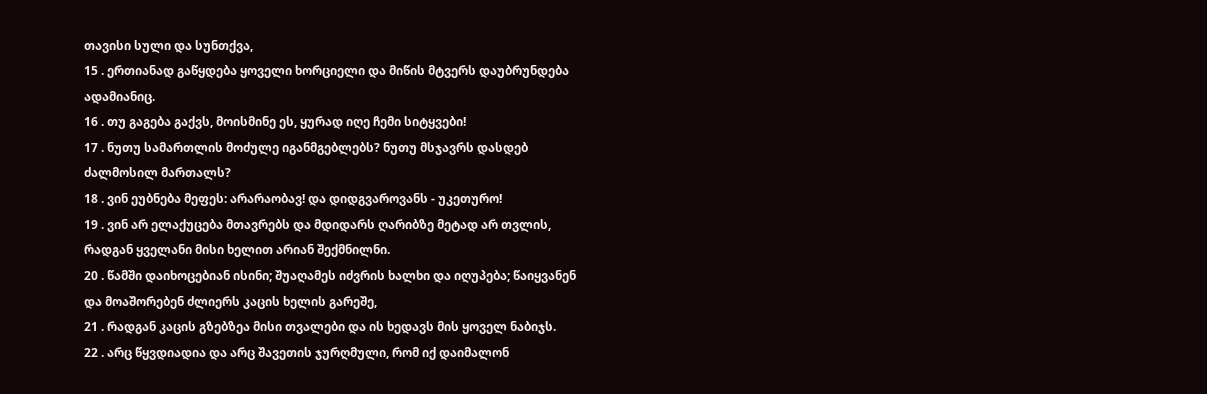თავისი სული და სუნთქვა,
15 . ერთიანად გაწყდება ყოველი ხორციელი და მიწის მტვერს დაუბრუნდება ადამიანიც.
16 . თუ გაგება გაქვს, მოისმინე ეს, ყურად იღე ჩემი სიტყვები!
17 . ნუთუ სამართლის მოძულე იგანმგებლებს? ნუთუ მსჯავრს დასდებ ძალმოსილ მართალს?
18 . ვინ ეუბნება მეფეს: არარაობავ! და დიდგვაროვანს - უკეთურო!
19 . ვინ არ ელაქუცება მთავრებს და მდიდარს ღარიბზე მეტად არ თვლის, რადგან ყველანი მისი ხელით არიან შექმნილნი.
20 . წამში დაიხოცებიან ისინი; შუაღამეს იძვრის ხალხი და იღუპება; წაიყვანენ და მოაშორებენ ძლიერს კაცის ხელის გარეშე,
21 . რადგან კაცის გზებზეა მისი თვალები და ის ხედავს მის ყოველ ნაბიჯს.
22 . არც წყვდიადია და არც შავეთის ჯურღმული, რომ იქ დაიმალონ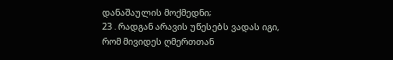დანაშაულის მოქმედნი;
23 . რადგან არავის უწესებს ვადას იგი, რომ მივიდეს ღმერთთან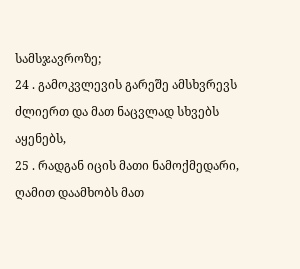სამსჯავროზე;
24 . გამოკვლევის გარეშე ამსხვრევს ძლიერთ და მათ ნაცვლად სხვებს აყენებს,
25 . რადგან იცის მათი ნამოქმედარი, ღამით დაამხობს მათ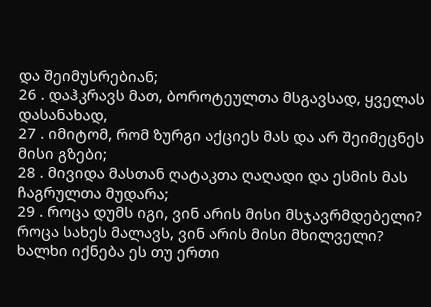და შეიმუსრებიან;
26 . დაჰკრავს მათ, ბოროტეულთა მსგავსად, ყველას დასანახად,
27 . იმიტომ, რომ ზურგი აქციეს მას და არ შეიმეცნეს მისი გზები;
28 . მივიდა მასთან ღატაკთა ღაღადი და ესმის მას ჩაგრულთა მუდარა;
29 . როცა დუმს იგი, ვინ არის მისი მსჯავრმდებელი? როცა სახეს მალავს, ვინ არის მისი მხილველი? ხალხი იქნება ეს თუ ერთი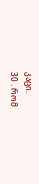კაცი.
30 . რომ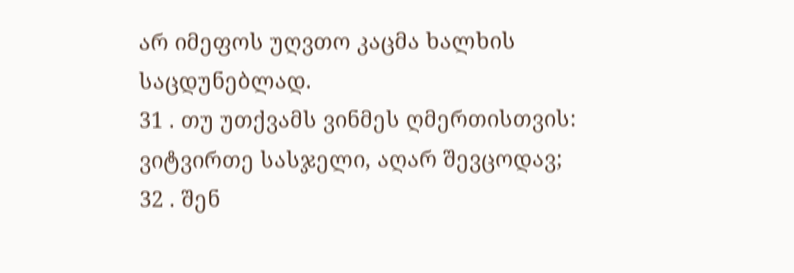არ იმეფოს უღვთო კაცმა ხალხის საცდუნებლად.
31 . თუ უთქვამს ვინმეს ღმერთისთვის: ვიტვირთე სასჯელი, აღარ შევცოდავ;
32 . შენ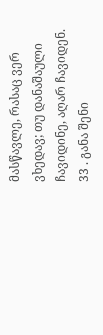მასწავლე, რასაც ვერ ვხედავ; თუ დანაშაული ჩავიდინე, აღარ ჩავიდენ.
33 . განა შენი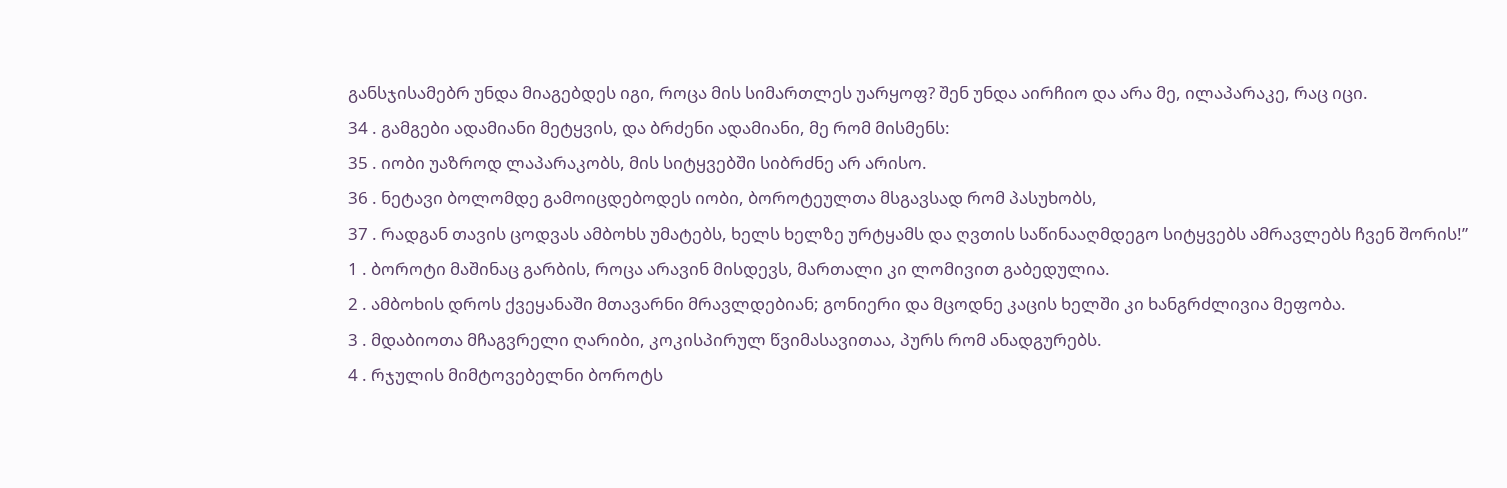განსჯისამებრ უნდა მიაგებდეს იგი, როცა მის სიმართლეს უარყოფ? შენ უნდა აირჩიო და არა მე, ილაპარაკე, რაც იცი.
34 . გამგები ადამიანი მეტყვის, და ბრძენი ადამიანი, მე რომ მისმენს:
35 . იობი უაზროდ ლაპარაკობს, მის სიტყვებში სიბრძნე არ არისო.
36 . ნეტავი ბოლომდე გამოიცდებოდეს იობი, ბოროტეულთა მსგავსად რომ პასუხობს,
37 . რადგან თავის ცოდვას ამბოხს უმატებს, ხელს ხელზე ურტყამს და ღვთის საწინააღმდეგო სიტყვებს ამრავლებს ჩვენ შორის!”
1 . ბოროტი მაშინაც გარბის, როცა არავინ მისდევს, მართალი კი ლომივით გაბედულია.
2 . ამბოხის დროს ქვეყანაში მთავარნი მრავლდებიან; გონიერი და მცოდნე კაცის ხელში კი ხანგრძლივია მეფობა.
3 . მდაბიოთა მჩაგვრელი ღარიბი, კოკისპირულ წვიმასავითაა, პურს რომ ანადგურებს.
4 . რჯულის მიმტოვებელნი ბოროტს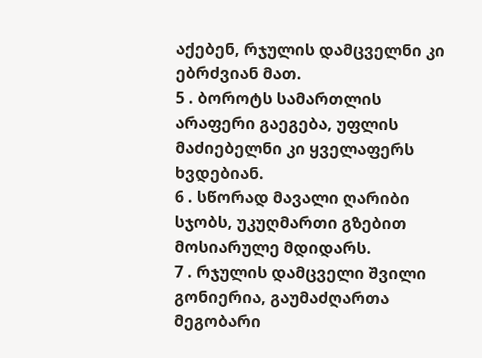აქებენ, რჯულის დამცველნი კი ებრძვიან მათ.
5 . ბოროტს სამართლის არაფერი გაეგება, უფლის მაძიებელნი კი ყველაფერს ხვდებიან.
6 . სწორად მავალი ღარიბი სჯობს, უკუღმართი გზებით მოსიარულე მდიდარს.
7 . რჯულის დამცველი შვილი გონიერია, გაუმაძღართა მეგობარი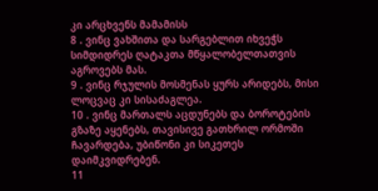კი არცხვენს მამამისს
8 . ვინც ვახშითა და სარგებლით იხვეჭს სიმდიდრეს ღატაკთა მწყალობელთათვის აგროვებს მას.
9 . ვინც რჯულის მოსმენას ყურს არიდებს, მისი ლოცვაც კი სისაძაგლეა.
10 . ვინც მართალს აცდუნებს და ბოროტების გზაზე აყენებს, თავისივე გათხრილ ორმოში ჩავარდება, უბიწონი კი სიკეთეს დაიმკვიდრებენ.
11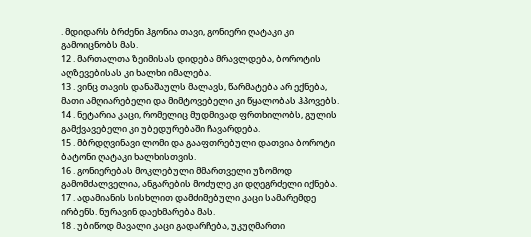. მდიდარს ბრძენი ჰგონია თავი, გონიერი ღატაკი კი გამოიცნობს მას.
12 . მართალთა ზეიმისას დიდება მრავლდება, ბოროტის აღზევებისას კი ხალხი იმალება.
13 . ვინც თავის დანაშაულს მალავს, წარმატება არ ექნება, მათი ამღიარებელი და მიმტოვებელი კი წყალობას ჰპოვებს.
14 . ნეტარია კაცი, რომელიც მუდმივად ფრთხილობს, გულის გამქვავებელი კი უბედურებაში ჩავარდება.
15 . მბრდღვინავი ლომი და გააფთრებული დათვია ბოროტი ბატონი ღატაკი ხალხისთვის.
16 . გონიერებას მოკლებული მმართველი უზომოდ გამომძალველია, ანგარების მოძულე კი დღეგრძელი იქნება.
17 . ადამიანის სისხლით დამძიმებული კაცი სამარემდე ირბენს. ნურავინ დაეხმარება მას.
18 . უბიწოდ მავალი კაცი გადარჩება, უკუღმართი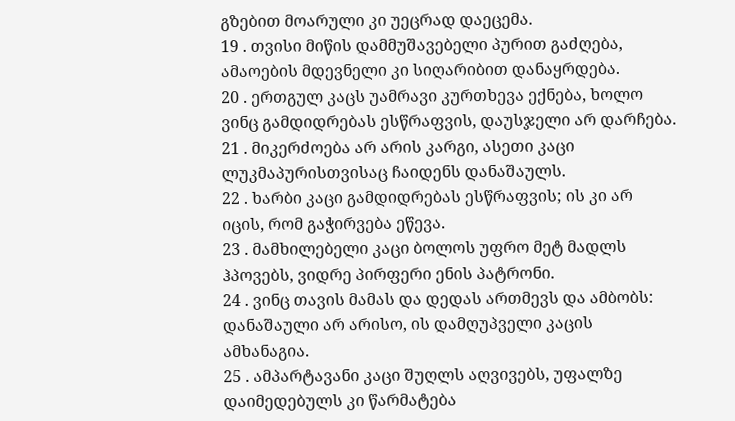გზებით მოარული კი უეცრად დაეცემა.
19 . თვისი მიწის დამმუშავებელი პურით გაძღება, ამაოების მდევნელი კი სიღარიბით დანაყრდება.
20 . ერთგულ კაცს უამრავი კურთხევა ექნება, ხოლო ვინც გამდიდრებას ესწრაფვის, დაუსჯელი არ დარჩება.
21 . მიკერძოება არ არის კარგი, ასეთი კაცი ლუკმაპურისთვისაც ჩაიდენს დანაშაულს.
22 . ხარბი კაცი გამდიდრებას ესწრაფვის; ის კი არ იცის, რომ გაჭირვება ეწევა.
23 . მამხილებელი კაცი ბოლოს უფრო მეტ მადლს ჰპოვებს, ვიდრე პირფერი ენის პატრონი.
24 . ვინც თავის მამას და დედას ართმევს და ამბობს: დანაშაული არ არისო, ის დამღუპველი კაცის ამხანაგია.
25 . ამპარტავანი კაცი შუღლს აღვივებს, უფალზე დაიმედებულს კი წარმატება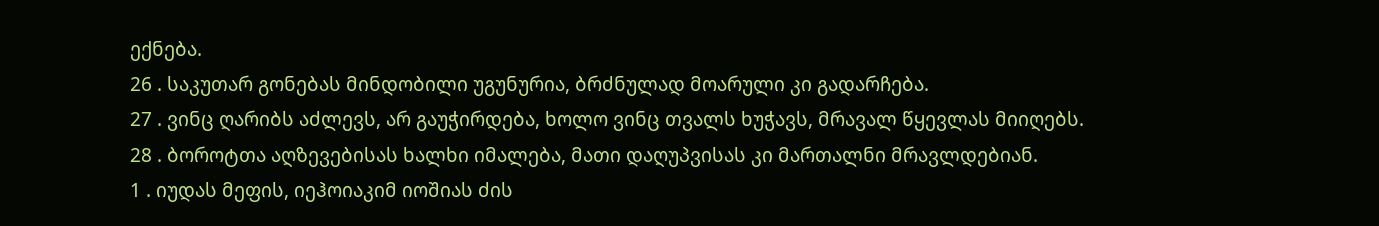ექნება.
26 . საკუთარ გონებას მინდობილი უგუნურია, ბრძნულად მოარული კი გადარჩება.
27 . ვინც ღარიბს აძლევს, არ გაუჭირდება, ხოლო ვინც თვალს ხუჭავს, მრავალ წყევლას მიიღებს.
28 . ბოროტთა აღზევებისას ხალხი იმალება, მათი დაღუპვისას კი მართალნი მრავლდებიან.
1 . იუდას მეფის, იეჰოიაკიმ იოშიას ძის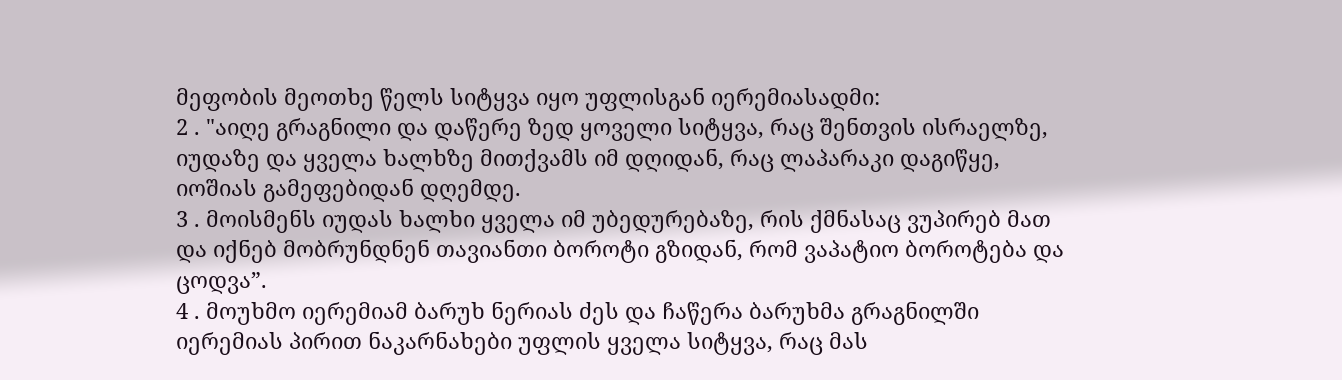მეფობის მეოთხე წელს სიტყვა იყო უფლისგან იერემიასადმი:
2 . "აიღე გრაგნილი და დაწერე ზედ ყოველი სიტყვა, რაც შენთვის ისრაელზე, იუდაზე და ყველა ხალხზე მითქვამს იმ დღიდან, რაც ლაპარაკი დაგიწყე, იოშიას გამეფებიდან დღემდე.
3 . მოისმენს იუდას ხალხი ყველა იმ უბედურებაზე, რის ქმნასაც ვუპირებ მათ და იქნებ მობრუნდნენ თავიანთი ბოროტი გზიდან, რომ ვაპატიო ბოროტება და ცოდვა”.
4 . მოუხმო იერემიამ ბარუხ ნერიას ძეს და ჩაწერა ბარუხმა გრაგნილში იერემიას პირით ნაკარნახები უფლის ყველა სიტყვა, რაც მას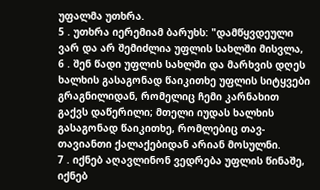უფალმა უთხრა.
5 . უთხრა იერემიამ ბარუხს: "დამწყვდეული ვარ და არ შემიძლია უფლის სახლში მისვლა,
6 . შენ წადი უფლის სახლში და მარხვის დღეს ხალხის გასაგონად წაიკითხე უფლის სიტყვები გრაგნილიდან, რომელიც ჩემი კარნახით გაქვს დაწერილი; მთელი იუდას ხალხის გასაგონად წაიკითხე, რომლებიც თავ-თავიანთი ქალაქებიდან არიან მოსულნი.
7 . იქნებ აღავლინონ ვედრება უფლის წინაშე, იქნებ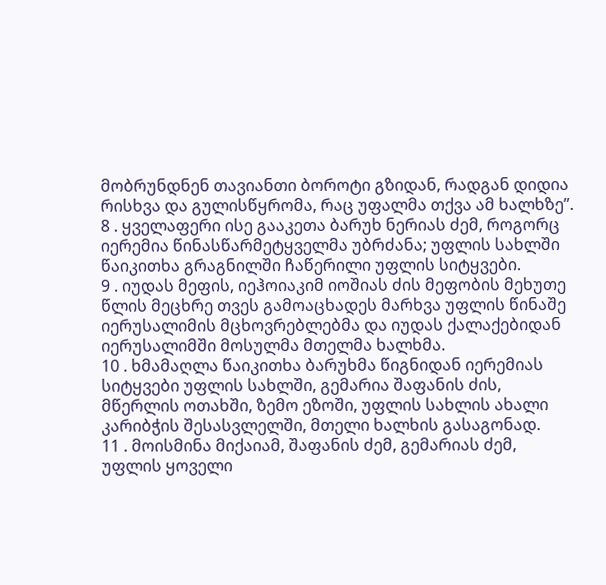მობრუნდნენ თავიანთი ბოროტი გზიდან, რადგან დიდია რისხვა და გულისწყრომა, რაც უფალმა თქვა ამ ხალხზე”.
8 . ყველაფერი ისე გააკეთა ბარუხ ნერიას ძემ, როგორც იერემია წინასწარმეტყველმა უბრძანა; უფლის სახლში წაიკითხა გრაგნილში ჩაწერილი უფლის სიტყვები.
9 . იუდას მეფის, იეჰოიაკიმ იოშიას ძის მეფობის მეხუთე წლის მეცხრე თვეს გამოაცხადეს მარხვა უფლის წინაშე იერუსალიმის მცხოვრებლებმა და იუდას ქალაქებიდან იერუსალიმში მოსულმა მთელმა ხალხმა.
10 . ხმამაღლა წაიკითხა ბარუხმა წიგნიდან იერემიას სიტყვები უფლის სახლში, გემარია შაფანის ძის, მწერლის ოთახში, ზემო ეზოში, უფლის სახლის ახალი კარიბჭის შესასვლელში, მთელი ხალხის გასაგონად.
11 . მოისმინა მიქაიამ, შაფანის ძემ, გემარიას ძემ, უფლის ყოველი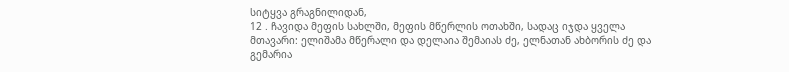სიტყვა გრაგნილიდან,
12 . ჩავიდა მეფის სახლში, მეფის მწერლის ოთახში, სადაც იჯდა ყველა მთავარი: ელიშამა მწერალი და დელაია შემაიას ძე, ელნათან ახბორის ძე და გემარია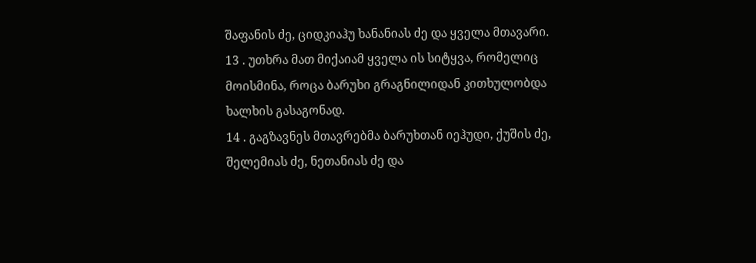შაფანის ძე, ციდკიაჰუ ხანანიას ძე და ყველა მთავარი.
13 . უთხრა მათ მიქაიამ ყველა ის სიტყვა, რომელიც მოისმინა, როცა ბარუხი გრაგნილიდან კითხულობდა ხალხის გასაგონად.
14 . გაგზავნეს მთავრებმა ბარუხთან იეჰუდი, ქუშის ძე, შელემიას ძე, ნეთანიას ძე და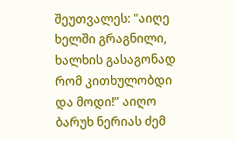შეუთვალეს: "აიღე ხელში გრაგნილი, ხალხის გასაგონად რომ კითხულობდი და მოდი!” აიღო ბარუხ ნერიას ძემ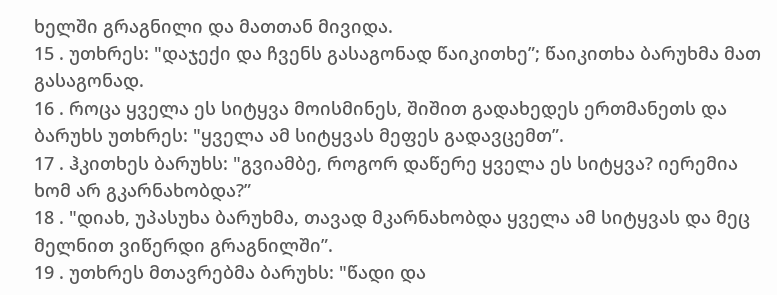ხელში გრაგნილი და მათთან მივიდა.
15 . უთხრეს: "დაჯექი და ჩვენს გასაგონად წაიკითხე”; წაიკითხა ბარუხმა მათ გასაგონად.
16 . როცა ყველა ეს სიტყვა მოისმინეს, შიშით გადახედეს ერთმანეთს და ბარუხს უთხრეს: "ყველა ამ სიტყვას მეფეს გადავცემთ”.
17 . ჰკითხეს ბარუხს: "გვიამბე, როგორ დაწერე ყველა ეს სიტყვა? იერემია ხომ არ გკარნახობდა?”
18 . "დიახ, უპასუხა ბარუხმა, თავად მკარნახობდა ყველა ამ სიტყვას და მეც მელნით ვიწერდი გრაგნილში”.
19 . უთხრეს მთავრებმა ბარუხს: "წადი და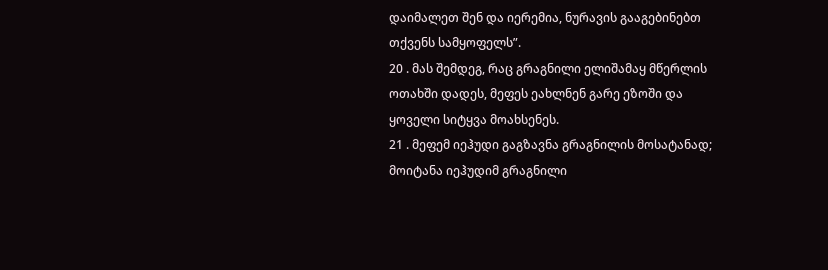დაიმალეთ შენ და იერემია, ნურავის გააგებინებთ თქვენს სამყოფელს”.
20 . მას შემდეგ, რაც გრაგნილი ელიშამაყ მწერლის ოთახში დადეს, მეფეს ეახლნენ გარე ეზოში და ყოველი სიტყვა მოახსენეს.
21 . მეფემ იეჰუდი გაგზავნა გრაგნილის მოსატანად; მოიტანა იეჰუდიმ გრაგნილი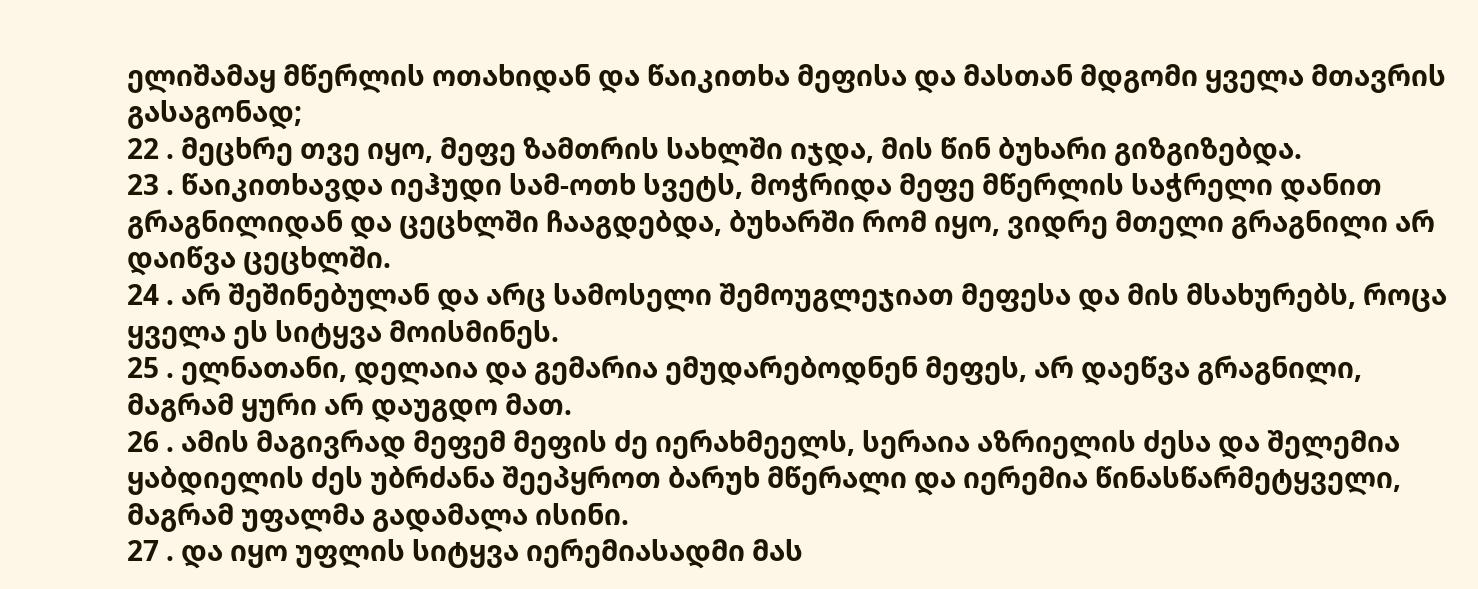ელიშამაყ მწერლის ოთახიდან და წაიკითხა მეფისა და მასთან მდგომი ყველა მთავრის გასაგონად;
22 . მეცხრე თვე იყო, მეფე ზამთრის სახლში იჯდა, მის წინ ბუხარი გიზგიზებდა.
23 . წაიკითხავდა იეჰუდი სამ-ოთხ სვეტს, მოჭრიდა მეფე მწერლის საჭრელი დანით გრაგნილიდან და ცეცხლში ჩააგდებდა, ბუხარში რომ იყო, ვიდრე მთელი გრაგნილი არ დაიწვა ცეცხლში.
24 . არ შეშინებულან და არც სამოსელი შემოუგლეჯიათ მეფესა და მის მსახურებს, როცა ყველა ეს სიტყვა მოისმინეს.
25 . ელნათანი, დელაია და გემარია ემუდარებოდნენ მეფეს, არ დაეწვა გრაგნილი, მაგრამ ყური არ დაუგდო მათ.
26 . ამის მაგივრად მეფემ მეფის ძე იერახმეელს, სერაია აზრიელის ძესა და შელემია ყაბდიელის ძეს უბრძანა შეეპყროთ ბარუხ მწერალი და იერემია წინასწარმეტყველი, მაგრამ უფალმა გადამალა ისინი.
27 . და იყო უფლის სიტყვა იერემიასადმი მას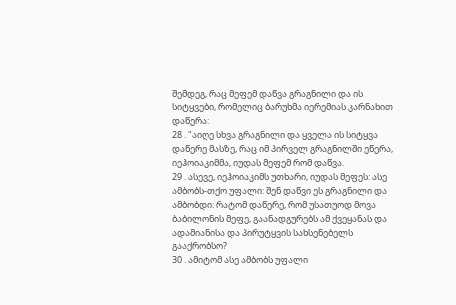შემდეგ, რაც მეფემ დაწვა გრაგნილი და ის სიტყვები, რომელიც ბარუხმა იერემიას კარნახით დაწერა:
28 . "აიღე სხვა გრაგნილი და ყველა ის სიტყვა დაწერე მასზე, რაც იმ პირველ გრაგნილში ეწერა, იეჰოიაკიმმა, იუდას მეფემ რომ დაწვა.
29 . ასევე, იეჰოიაკიმს უთხარი, იუდას მეფეს: ასე ამბობს-თქო უფალი: შენ დაწვი ეს გრაგნილი და ამბობდი: რატომ დაწერე, რომ უსათუოდ მოვა ბაბილონის მეფე, გაანადგურებს ამ ქვეყანას და ადამიანისა და პირუტყვის სახსენებელს გააქრობსო?
30 . ამიტომ ასე ამბობს უფალი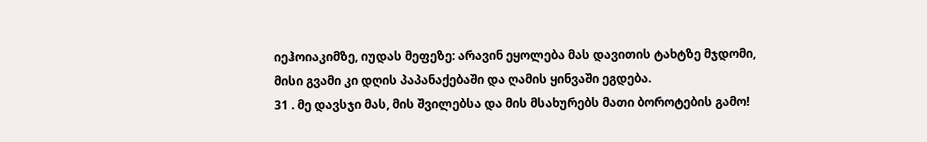იეჰოიაკიმზე, იუდას მეფეზე: არავინ ეყოლება მას დავითის ტახტზე მჯდომი, მისი გვამი კი დღის პაპანაქებაში და ღამის ყინვაში ეგდება.
31 . მე დავსჯი მას, მის შვილებსა და მის მსახურებს მათი ბოროტების გამო!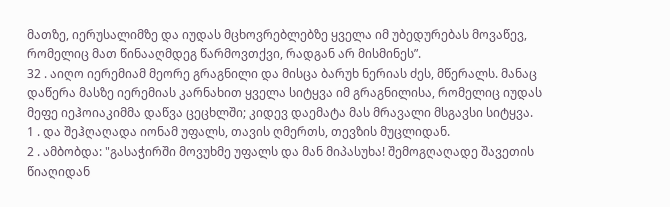მათზე, იერუსალიმზე და იუდას მცხოვრებლებზე ყველა იმ უბედურებას მოვაწევ, რომელიც მათ წინააღმდეგ წარმოვთქვი, რადგან არ მისმინეს”.
32 . აიღო იერემიამ მეორე გრაგნილი და მისცა ბარუხ ნერიას ძეს, მწერალს. მანაც დაწერა მასზე იერემიას კარნახით ყველა სიტყვა იმ გრაგნილისა, რომელიც იუდას მეფე იეჰოიაკიმმა დაწვა ცეცხლში; კიდევ დაემატა მას მრავალი მსგავსი სიტყვა.
1 . და შეჰღაღადა იონამ უფალს, თავის ღმერთს, თევზის მუცლიდან.
2 . ამბობდა: "გასაჭირში მოვუხმე უფალს და მან მიპასუხა! შემოგღაღადე შავეთის წიაღიდან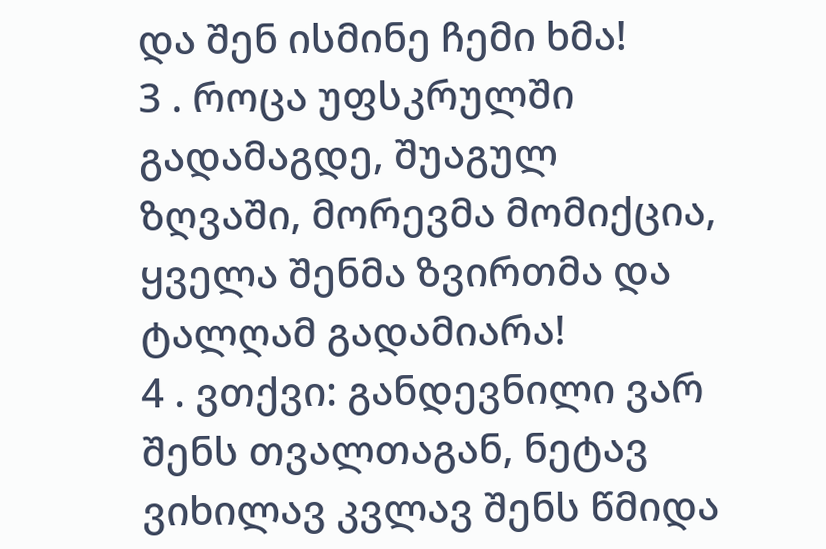და შენ ისმინე ჩემი ხმა!
3 . როცა უფსკრულში გადამაგდე, შუაგულ ზღვაში, მორევმა მომიქცია, ყველა შენმა ზვირთმა და ტალღამ გადამიარა!
4 . ვთქვი: განდევნილი ვარ შენს თვალთაგან, ნეტავ ვიხილავ კვლავ შენს წმიდა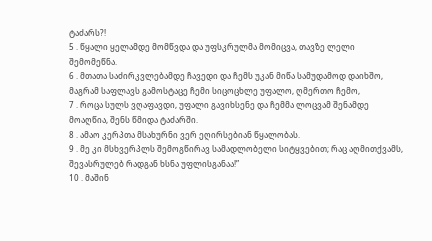ტაძარს?!
5 . წყალი ყელამდე მომწვდა და უფსკრულმა მომიცვა, თავზე ლელი შემომეწნა.
6 . მთათა საძირკვლებამდე ჩავედი და ჩემს უკან მიწა სამუდამოდ დაიხშო, მაგრამ საფლავს გამოსტაცე ჩემი სიცოცხლე უფალო, ღმერთო ჩემო,
7 . როცა სულს ვღაფავდი, უფალი გავიხსენე და ჩემმა ლოცვამ შენამდე მოაღწია, შენს წმიდა ტაძარში.
8 . ამაო კერპთა მსახურნი ვერ ეღირსებიან წყალობას.
9 . მე კი მსხვერპლს შემოგწირავ სამადლობელი სიტყვებით; რაც აღმითქვამს, შევასრულებ რადგან ხსნა უფლისგანაა!”
10 . მაშინ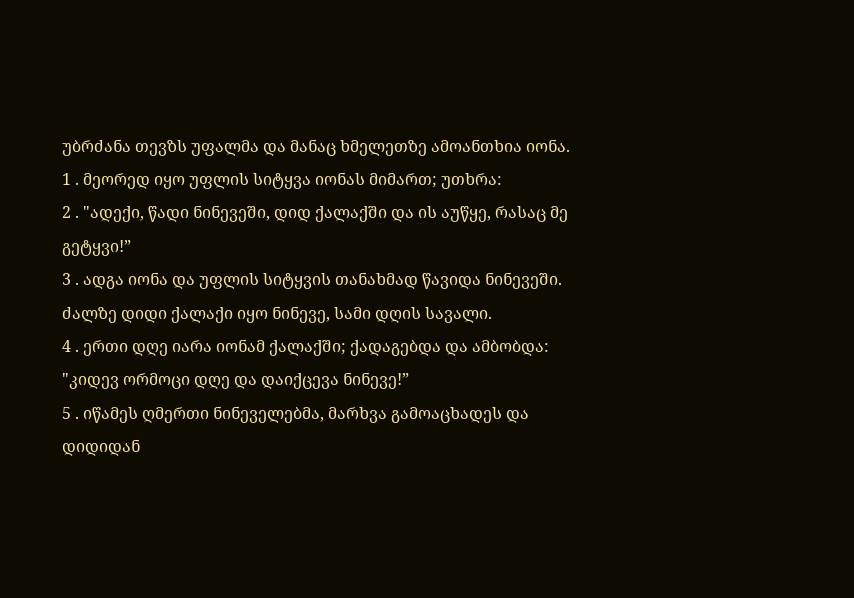უბრძანა თევზს უფალმა და მანაც ხმელეთზე ამოანთხია იონა.
1 . მეორედ იყო უფლის სიტყვა იონას მიმართ; უთხრა:
2 . "ადექი, წადი ნინევეში, დიდ ქალაქში და ის აუწყე, რასაც მე გეტყვი!”
3 . ადგა იონა და უფლის სიტყვის თანახმად წავიდა ნინევეში. ძალზე დიდი ქალაქი იყო ნინევე, სამი დღის სავალი.
4 . ერთი დღე იარა იონამ ქალაქში; ქადაგებდა და ამბობდა: "კიდევ ორმოცი დღე და დაიქცევა ნინევე!”
5 . იწამეს ღმერთი ნინეველებმა, მარხვა გამოაცხადეს და დიდიდან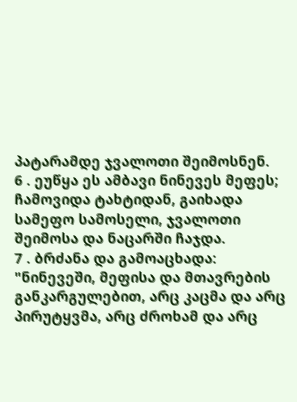პატარამდე ჯვალოთი შეიმოსნენ.
6 . ეუწყა ეს ამბავი ნინევეს მეფეს; ჩამოვიდა ტახტიდან, გაიხადა სამეფო სამოსელი, ჯვალოთი შეიმოსა და ნაცარში ჩაჯდა.
7 . ბრძანა და გამოაცხადა: "ნინევეში, მეფისა და მთავრების განკარგულებით, არც კაცმა და არც პირუტყვმა, არც ძროხამ და არც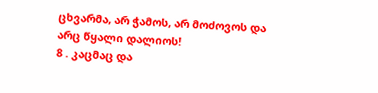ცხვარმა, არ ჭამოს, არ მოძოვოს და არც წყალი დალიოს!
8 . კაცმაც და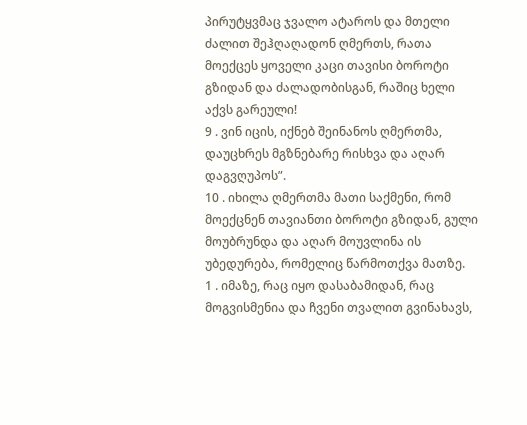პირუტყვმაც ჯვალო ატაროს და მთელი ძალით შეჰღაღადონ ღმერთს, რათა მოექცეს ყოველი კაცი თავისი ბოროტი გზიდან და ძალადობისგან, რაშიც ხელი აქვს გარეული!
9 . ვინ იცის, იქნებ შეინანოს ღმერთმა, დაუცხრეს მგზნებარე რისხვა და აღარ დაგვღუპოს”.
10 . იხილა ღმერთმა მათი საქმენი, რომ მოექცნენ თავიანთი ბოროტი გზიდან, გული მოუბრუნდა და აღარ მოუვლინა ის უბედურება, რომელიც წარმოთქვა მათზე.
1 . იმაზე, რაც იყო დასაბამიდან, რაც მოგვისმენია და ჩვენი თვალით გვინახავს,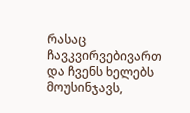რასაც ჩავკვირვებივართ და ჩვენს ხელებს მოუსინჯავს,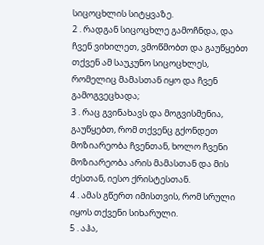სიცოცხლის სიტყვაზე.
2 . რადგან სიცოცხლე გამოჩნდა, და ჩვენ ვიხილეთ, ვმოწმობთ და გაუწყებთ თქვენ ამ საუკუნო სიცოცხლეს, რომელიც მამასთან იყო და ჩვენ გამოგვეცხადა;
3 . რაც გვინახავს და მოგვისმენია, გაუწყებთ, რომ თქვენც გქონდეთ მოზიარეობა ჩვენთან, ხოლო ჩვენი მოზიარეობა არის მამასთან და მის ძესთან, იესო ქრისტესთან.
4 . ამას გწერთ იმისთვის, რომ სრული იყოს თქვენი სიხარული.
5 . აჰა,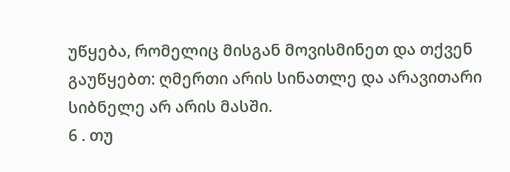უწყება, რომელიც მისგან მოვისმინეთ და თქვენ გაუწყებთ: ღმერთი არის სინათლე და არავითარი სიბნელე არ არის მასში.
6 . თუ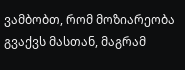ვამბობთ, რომ მოზიარეობა გვაქვს მასთან, მაგრამ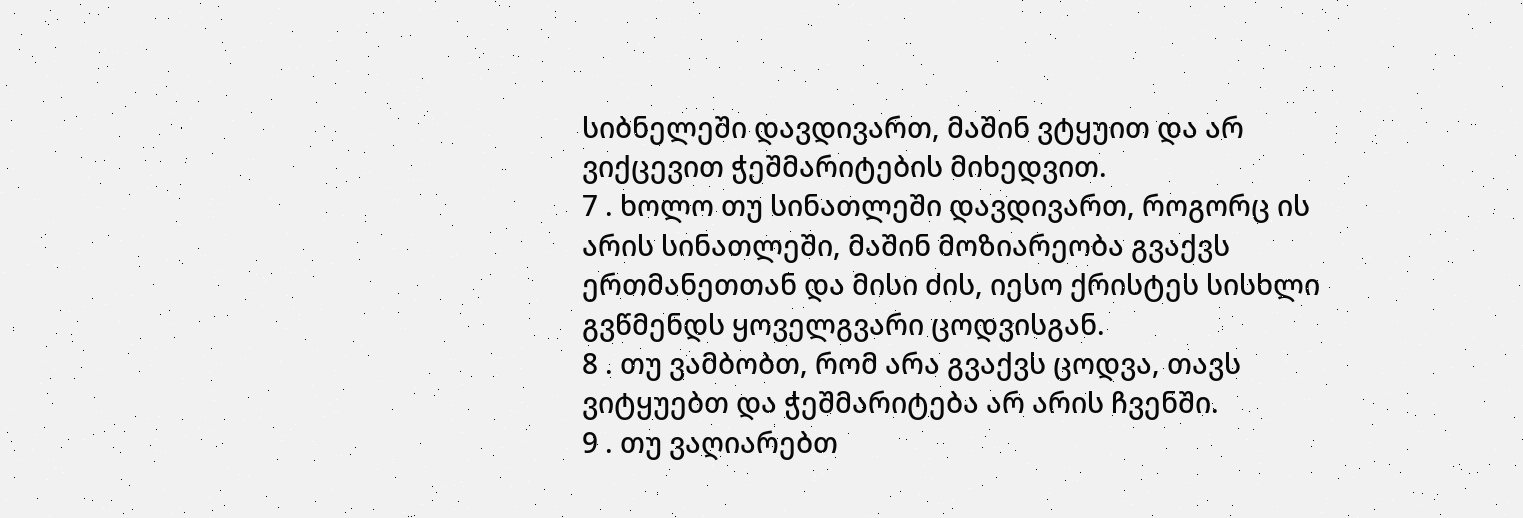სიბნელეში დავდივართ, მაშინ ვტყუით და არ ვიქცევით ჭეშმარიტების მიხედვით.
7 . ხოლო თუ სინათლეში დავდივართ, როგორც ის არის სინათლეში, მაშინ მოზიარეობა გვაქვს ერთმანეთთან და მისი ძის, იესო ქრისტეს სისხლი გვწმენდს ყოველგვარი ცოდვისგან.
8 . თუ ვამბობთ, რომ არა გვაქვს ცოდვა, თავს ვიტყუებთ და ჭეშმარიტება არ არის ჩვენში.
9 . თუ ვაღიარებთ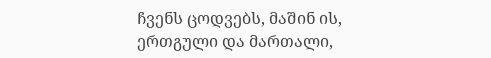ჩვენს ცოდვებს, მაშინ ის, ერთგული და მართალი,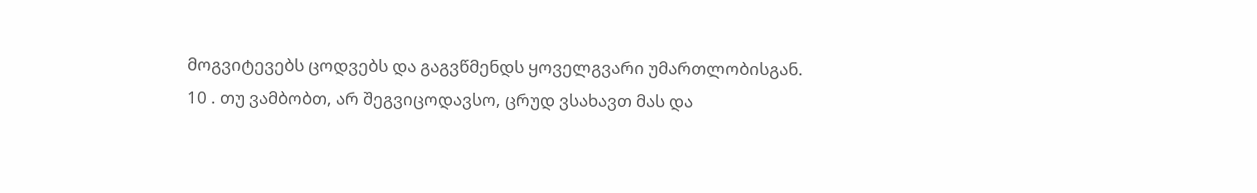მოგვიტევებს ცოდვებს და გაგვწმენდს ყოველგვარი უმართლობისგან.
10 . თუ ვამბობთ, არ შეგვიცოდავსო, ცრუდ ვსახავთ მას და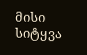მისი სიტყვა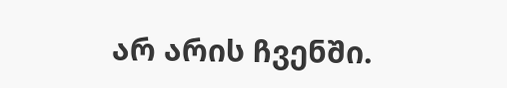არ არის ჩვენში.